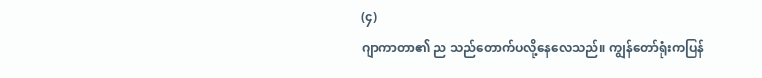(၄)
ဂျာကာတာ၏ ည သည်တောက်ပလို့နေလေသည်။ ကျွန်တော်ရုံးကပြန်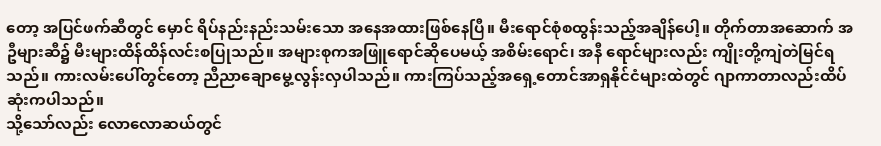တော့ အပြင်ဖက်ဆီတွင် မှောင် ရိပ်နည်းနည်းသမ်းသော အနေအထားဖြစ်နေပြီ။ မီးရောင်စုံစထွန်းသည့်အချိန်ပေါ့။ တိုက်တာအဆောက် အဦများဆီ၌ မီးများထိန်ထိန်လင်းစပြုသည်။ အများစုကအဖြူရောင်ဆိုပေမယ့် အစိမ်းရောင်၊ အနီ ရောင်များလည်း ကျိုးတို့ကျဲတဲမြင်ရသည်။ ကားလမ်းပေါ်တွင်တော့ ညီညာချောမွေ့လွန်းလှပါသည်။ ကားကြပ်သည့်အရှေ့တောင်အာရှနိုင်ငံများထဲတွင် ဂျာကာတာလည်းထိပ်ဆုံးကပါသည်။
သို့သော်လည်း လောလောဆယ်တွင်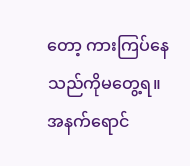တော့ ကားကြပ်နေသည်ကိုမတွေ့ရ။ အနက်ရောင်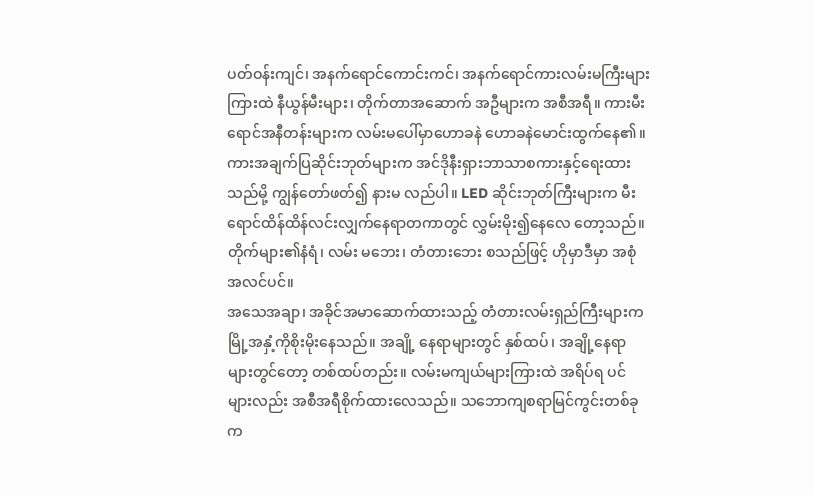ပတ်ဝန်းကျင်၊ အနက်ရောင်ကောင်းကင်၊ အနက်ရောင်ကားလမ်းမကြီးများကြားထဲ နီယွန်မီးများ၊ တိုက်တာအဆောက် အဦများက အစီအရီ။ ကားမီးရောင်အနီတန်းများက လမ်းမပေါ်မှာဟောခနဲ ဟောခနဲမောင်းထွက်နေ၏။
ကားအချက်ပြဆိုင်းဘုတ်များက အင်ဒိုနီးရှားဘာသာစကားနှင့်ရေးထားသည်မို့ ကျွန်တော်ဖတ်၍ နားမ လည်ပါ။ LED ဆိုင်းဘုတ်ကြီးများက မီးရောင်ထိန်ထိန်လင်းလျှက်နေရာတကာတွင် လွှမ်းမိုး၍နေလေ တော့သည်။ တိုက်များ၏နံရံ၊ လမ်း မဘေး၊ တံတားဘေး စသည်ဖြင့် ဟိုမှာဒီမှာ အစုံအလင်ပင်။
အသေအချာ၊ အခိုင်အမာဆောက်ထားသည့် တံတားလမ်းရှည်ကြီးများက မြို့အနှံ့ကိုစိုးမိုးနေသည်။ အချို့ နေရာများတွင် နှစ်ထပ်၊ အချို့နေရာများတွင်တော့ တစ်ထပ်တည်း။ လမ်းမကျယ်များကြားထဲ အရိပ်ရ ပင်များလည်း အစီအရီစိုက်ထားလေသည်။ သဘောကျစရာမြင်ကွင်းတစ်ခုက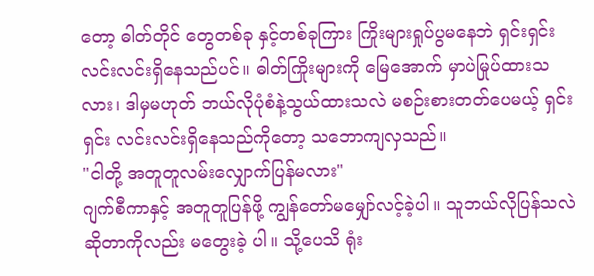တော့ ဓါတ်တိုင် တွေတစ်ခု နှင့်တစ်ခုကြား ကြိုးများရှုပ်ပွမနေဘဲ ရှင်းရှင်းလင်းလင်းရှိနေသည်ပင်။ ဓါတ်ကြိုးများကို မြေအောက် မှာပဲမြုပ်ထားသလား၊ ဒါမှမဟုတ် ဘယ်လိုပုံစံနဲ့သွယ်ထားသလဲ မစဉ်းစားတတ်ပေမယ့် ရှင်းရှင်း လင်းလင်းရှိနေသည်ကိုတော့ သဘောကျလှသည်။
"ငါတို့ အတူတူလမ်းလျှောက်ပြန်မလား"
ဂျက်စီကာနှင့် အတူတူပြန်ဖို့ ကျွန်တော်မမျှော်လင့်ခဲ့ပါ။ သူဘယ်လိုပြန်သလဲဆိုတာကိုလည်း မတွေးခဲ့ ပါ။ သို့ပေသိ ရုံး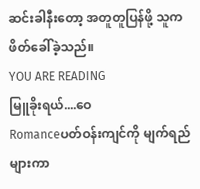ဆင်းခါနီးတော့ အတူတူပြန်ဖို့ သူကဖိတ်ခေါ်ခဲ့သည်။
YOU ARE READING
မြူခိုးရယ်....ဝေ
Romanceပတ်ဝန်းကျင်ကို မျက်ရည်များကာ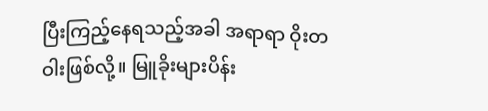ပြီးကြည့်နေရသည့်အခါ အရာရာ ဝိုးတဝါးဖြစ်လို့။ မြူခိုးများပိန်း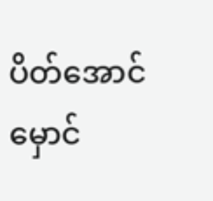ပိတ်အောင်မှောင်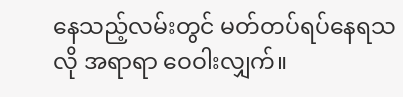နေသည့်လမ်းတွင် မတ်တပ်ရပ်နေရသလို အရာရာ ဝေဝါးလျှက်။